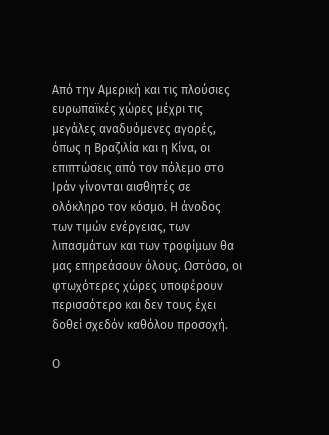Από την Αμερική και τις πλούσιες ευρωπαϊκές χώρες μέχρι τις μεγάλες αναδυόμενες αγορές, όπως η Βραζιλία και η Κίνα, οι επιπτώσεις από τον πόλεμο στο Ιράν γίνονται αισθητές σε ολόκληρο τον κόσμο. Η άνοδος των τιμών ενέργειας, των λιπασμάτων και των τροφίμων θα μας επηρεάσουν όλους. Ωστόσο, οι φτωχότερες χώρες υποφέρουν περισσότερο και δεν τους έχει δοθεί σχεδόν καθόλου προσοχή.

Ο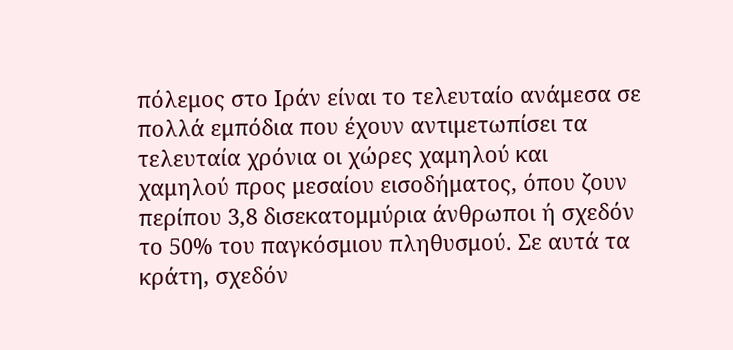πόλεμος στο Ιράν είναι το τελευταίο ανάμεσα σε πολλά εμπόδια που έχουν αντιμετωπίσει τα τελευταία χρόνια οι χώρες χαμηλού και χαμηλού προς μεσαίου εισοδήματος, όπου ζουν περίπου 3,8 δισεκατομμύρια άνθρωποι ή σχεδόν το 50% του παγκόσμιου πληθυσμού. Σε αυτά τα κράτη, σχεδόν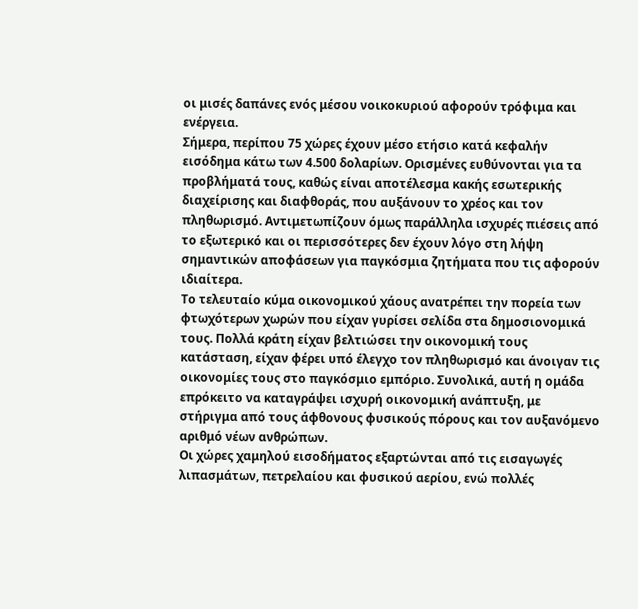οι μισές δαπάνες ενός μέσου νοικοκυριού αφορούν τρόφιμα και ενέργεια.
Σήμερα, περίπου 75 χώρες έχουν μέσο ετήσιο κατά κεφαλήν εισόδημα κάτω των 4.500 δολαρίων. Ορισμένες ευθύνονται για τα προβλήματά τους, καθώς είναι αποτέλεσμα κακής εσωτερικής διαχείρισης και διαφθοράς, που αυξάνουν το χρέος και τον πληθωρισμό. Αντιμετωπίζουν όμως παράλληλα ισχυρές πιέσεις από το εξωτερικό και οι περισσότερες δεν έχουν λόγο στη λήψη σημαντικών αποφάσεων για παγκόσμια ζητήματα που τις αφορούν ιδιαίτερα.
Το τελευταίο κύμα οικονομικού χάους ανατρέπει την πορεία των φτωχότερων χωρών που είχαν γυρίσει σελίδα στα δημοσιονομικά τους. Πολλά κράτη είχαν βελτιώσει την οικονομική τους κατάσταση, είχαν φέρει υπό έλεγχο τον πληθωρισμό και άνοιγαν τις οικονομίες τους στο παγκόσμιο εμπόριο. Συνολικά, αυτή η ομάδα επρόκειτο να καταγράψει ισχυρή οικονομική ανάπτυξη, με στήριγμα από τους άφθονους φυσικούς πόρους και τον αυξανόμενο αριθμό νέων ανθρώπων.
Οι χώρες χαμηλού εισοδήματος εξαρτώνται από τις εισαγωγές λιπασμάτων, πετρελαίου και φυσικού αερίου, ενώ πολλές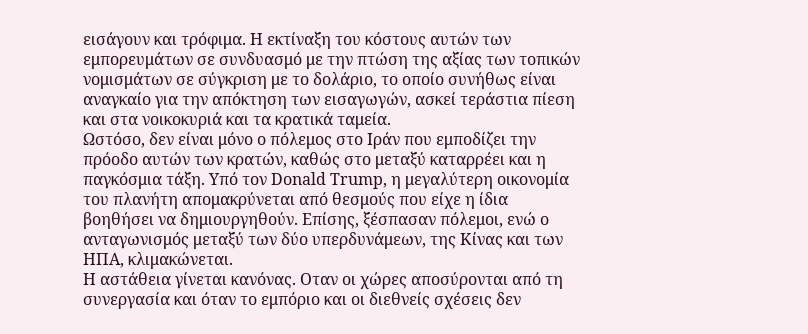εισάγουν και τρόφιμα. Η εκτίναξη του κόστους αυτών των εμπορευμάτων σε συνδυασμό με την πτώση της αξίας των τοπικών νομισμάτων σε σύγκριση με το δολάριο, το οποίο συνήθως είναι αναγκαίο για την απόκτηση των εισαγωγών, ασκεί τεράστια πίεση και στα νοικοκυριά και τα κρατικά ταμεία.
Ωστόσο, δεν είναι μόνο ο πόλεμος στο Ιράν που εμποδίζει την πρόοδο αυτών των κρατών, καθώς στο μεταξύ καταρρέει και η παγκόσμια τάξη. Υπό τον Donald Trump, η μεγαλύτερη οικονομία του πλανήτη απομακρύνεται από θεσμούς που είχε η ίδια βοηθήσει να δημιουργηθούν. Επίσης, ξέσπασαν πόλεμοι, ενώ ο ανταγωνισμός μεταξύ των δύο υπερδυνάμεων, της Κίνας και των ΗΠΑ, κλιμακώνεται.
Η αστάθεια γίνεται κανόνας. Οταν οι χώρες αποσύρονται από τη συνεργασία και όταν το εμπόριο και οι διεθνείς σχέσεις δεν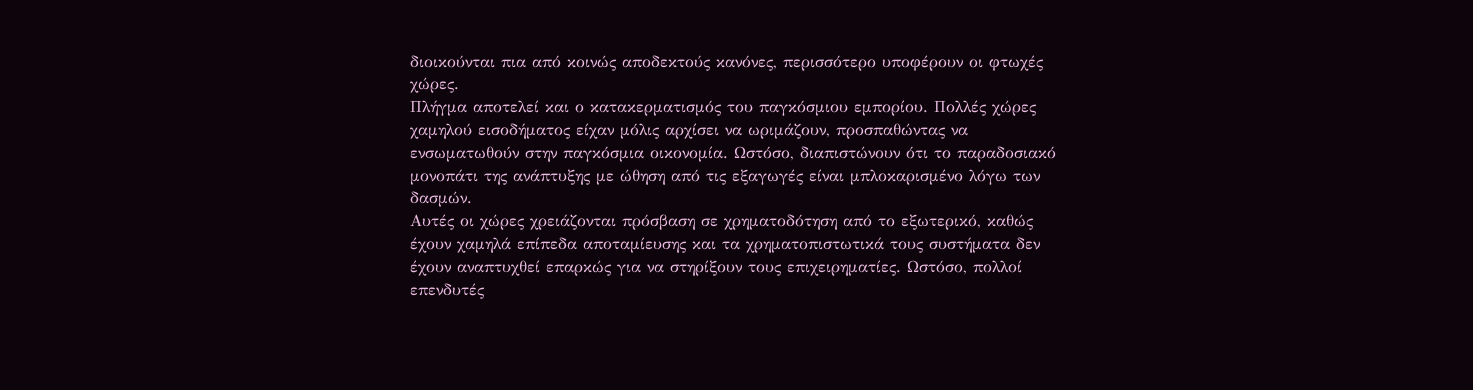διοικούνται πια από κοινώς αποδεκτούς κανόνες, περισσότερο υποφέρουν οι φτωχές χώρες.
Πλήγμα αποτελεί και ο κατακερματισμός του παγκόσμιου εμπορίου. Πολλές χώρες χαμηλού εισοδήματος είχαν μόλις αρχίσει να ωριμάζουν, προσπαθώντας να ενσωματωθούν στην παγκόσμια οικονομία. Ωστόσο, διαπιστώνουν ότι το παραδοσιακό μονοπάτι της ανάπτυξης με ώθηση από τις εξαγωγές είναι μπλοκαρισμένο λόγω των δασμών.
Αυτές οι χώρες χρειάζονται πρόσβαση σε χρηματοδότηση από το εξωτερικό, καθώς έχουν χαμηλά επίπεδα αποταμίευσης και τα χρηματοπιστωτικά τους συστήματα δεν έχουν αναπτυχθεί επαρκώς για να στηρίξουν τους επιχειρηματίες. Ωστόσο, πολλοί επενδυτές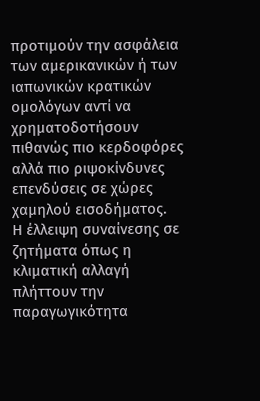προτιμούν την ασφάλεια των αμερικανικών ή των ιαπωνικών κρατικών ομολόγων αντί να χρηματοδοτήσουν πιθανώς πιο κερδοφόρες αλλά πιο ριψοκίνδυνες επενδύσεις σε χώρες χαμηλού εισοδήματος.
Η έλλειψη συναίνεσης σε ζητήματα όπως η κλιματική αλλαγή πλήττουν την παραγωγικότητα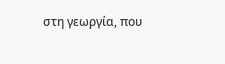στη γεωργία, που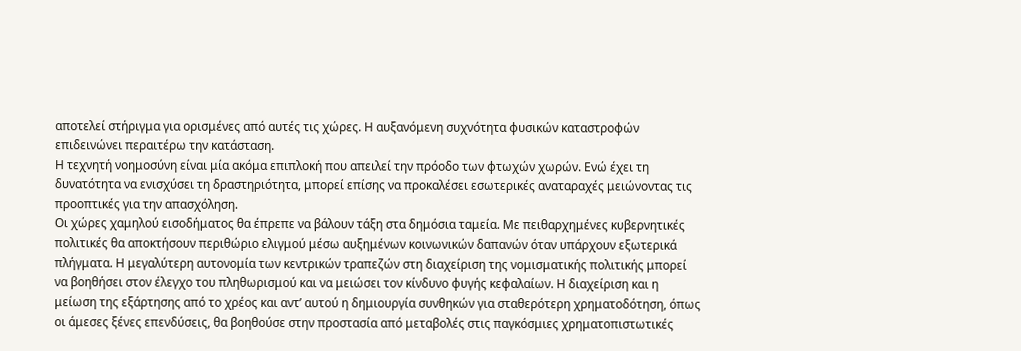αποτελεί στήριγμα για ορισμένες από αυτές τις χώρες. Η αυξανόμενη συχνότητα φυσικών καταστροφών επιδεινώνει περαιτέρω την κατάσταση.
Η τεχνητή νοημοσύνη είναι μία ακόμα επιπλοκή που απειλεί την πρόοδο των φτωχών χωρών. Ενώ έχει τη δυνατότητα να ενισχύσει τη δραστηριότητα, μπορεί επίσης να προκαλέσει εσωτερικές αναταραχές μειώνοντας τις προοπτικές για την απασχόληση.
Οι χώρες χαμηλού εισοδήματος θα έπρεπε να βάλουν τάξη στα δημόσια ταμεία. Με πειθαρχημένες κυβερνητικές πολιτικές θα αποκτήσουν περιθώριο ελιγμού μέσω αυξημένων κοινωνικών δαπανών όταν υπάρχουν εξωτερικά πλήγματα. Η μεγαλύτερη αυτονομία των κεντρικών τραπεζών στη διαχείριση της νομισματικής πολιτικής μπορεί να βοηθήσει στον έλεγχο του πληθωρισμού και να μειώσει τον κίνδυνο φυγής κεφαλαίων. Η διαχείριση και η μείωση της εξάρτησης από το χρέος και αντ’ αυτού η δημιουργία συνθηκών για σταθερότερη χρηματοδότηση, όπως οι άμεσες ξένες επενδύσεις, θα βοηθούσε στην προστασία από μεταβολές στις παγκόσμιες χρηματοπιστωτικές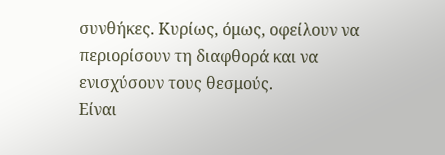συνθήκες. Κυρίως, όμως, οφείλουν να περιορίσουν τη διαφθορά και να ενισχύσουν τους θεσμούς.
Είναι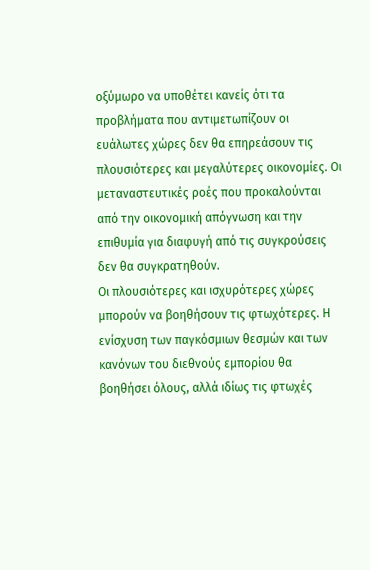οξύμωρο να υποθέτει κανείς ότι τα προβλήματα που αντιμετωπίζουν οι ευάλωτες χώρες δεν θα επηρεάσουν τις πλουσιότερες και μεγαλύτερες οικονομίες. Οι μεταναστευτικές ροές που προκαλούνται από την οικονομική απόγνωση και την επιθυμία για διαφυγή από τις συγκρούσεις δεν θα συγκρατηθούν.
Οι πλουσιότερες και ισχυρότερες χώρες μπορούν να βοηθήσουν τις φτωχότερες. Η ενίσχυση των παγκόσμιων θεσμών και των κανόνων του διεθνούς εμπορίου θα βοηθήσει όλους, αλλά ιδίως τις φτωχές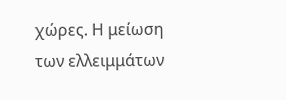χώρες. Η μείωση των ελλειμμάτων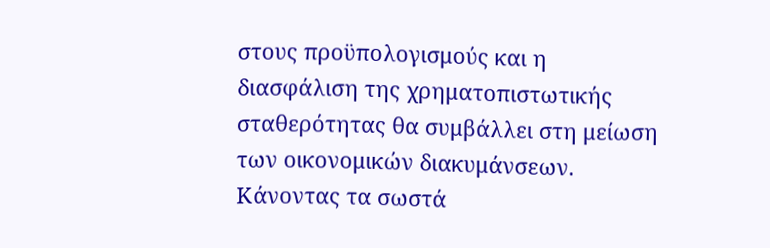στους προϋπολογισμούς και η διασφάλιση της χρηματοπιστωτικής σταθερότητας θα συμβάλλει στη μείωση των οικονομικών διακυμάνσεων. Κάνοντας τα σωστά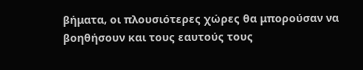βήματα, οι πλουσιότερες χώρες θα μπορούσαν να βοηθήσουν και τους εαυτούς τους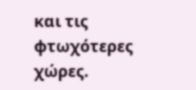και τις φτωχότερες χώρες.